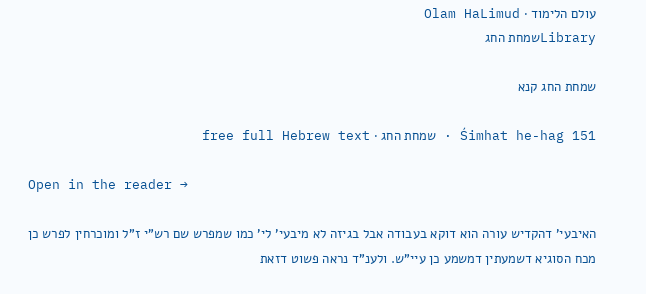עולם הלימוד · Olam HaLimud
Libraryשמחת החג

שמחת החג קנא

Śimhat he-hag 151 · שמחת החג · free full Hebrew text

Open in the reader →

האיבעי' דהקדיש עורה הוא דוקא בעבודה אבל בגיזה לא מיבעי' לי' כמו שמפרש שם רש"י ז"ל ומוכרחין לפרש כן מכח הסוגיא דשמעתין דמשמע כן עיי"ש. ולענ"ד נראה פשוט דזאת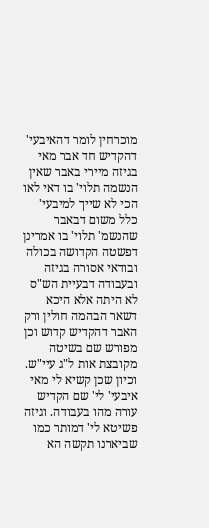מוכרחין לומר דהאיבעי' דהקדיש חד אבר מאי בגיזה מיירי באבר שאין הנשמה תלוי' בו דאי לאו הכי לא שייך למיבעי' כלל משום דבאבר שהנשמ' תלוי' בו אמרינן דפשטה הקדושה בכולה ובודאי אסורה בגיזה ובעבודה דבעיית הש"ס לא היתה אלא היכא דשאר הבהמה חולין ורק האבר דהקדיש קדוש וכן מפורש שם בשיטה מקובצת אות ל"ג עיי"ש. וכיון שכן קשיא לי מאי איבעי' לי' שם הקדיש עורה מהו בעבודה. וגיזה פשיטא לי' דמותר כמו שביארנו תקשה הא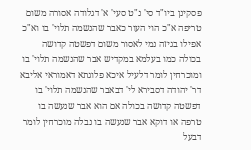פסקינן ביו"ד סי' נ"ט סעי' א' דגלודה אסורה משום טריפה א"כ הוי העור כאבר שהנשמה תלוי' בו וא"כ אפילו בגיזה נמי לאסור משום דפשטה קדושה בכולה כמו בעלמא במקדיש אבר שהנשמה תלוי' בו ומוכרחין לומר דלעיל איכא פלוגתא דאמוראי אליבא דר' יהודה דסבירא לי' דבאבר שהנשמה תלוי' בו דפשטה קדושה בכולה אם הוא אבר שנעשה בו טרפה או דוקא אבר שנעשה בו נבלה מוכרחין לומר דבעל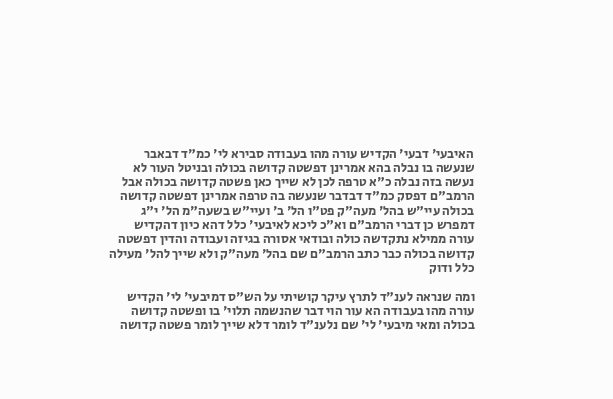האיבעי' דבעי' הקדיש עורה מהו בעבודה סבירא לי' כמ"ד דבאבר שנעשה בו נבלה בהא אמרינן דפשטה קדושה בכולה ובניטל העור לא נעשה בזה נבלה כ"א טרפה לכן לא שייך כאן פשטה קדושה בכולה אבל הרמב"ם דפסק כמ"ד דבדבר שנעשה בה טרפה אמרינן דפשטה קדושה בכולה עיי"ש בהל' מעה"ק פט"ו הל' ב' ועיי"ש בשעה"מ הל' י"ג דמפרש כן דברי הרמב"ם וא"כ ליכא לאיבעי' כלל דהא כיון דהקדיש עורה ממילא נתקדשה כולה ובודאי אסורה בגיזה ועבודה והדין דפשטה קדושה בכולה כבר כתב הרמב"ם שם בהל' מעה"ק ולא שייך להל' מעילה כלל ודוק

ומה שנראה לענ"ד לתרץ עיקר קושיתי על הש"ס דמיבעי' לי' הקדיש עורה מהו בעבודה הא עור הוי דבר שהנשמה תלוי' בו ופשטה קדושה בכולה ומאי מיבעי' לי' שם נלענ"ד לומר דלא שייך לומר פשטה קדושה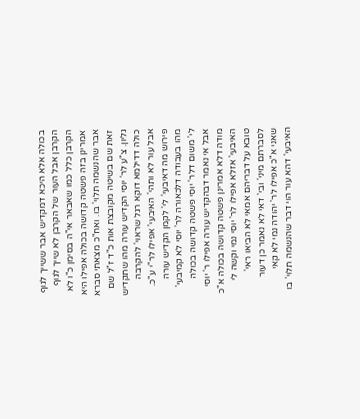בכולה אלא היכא דמקדיש אבר ששייך לגוף הקרבן אבל העור של הקרבן לא שייך לגוף הקרבן כלל כמו שאבאר אי"ה בסימן כ"ו לא אמרינן בזה פשטה קדושה בכולה אפילו היא אבר שהנשמה תלוי' בו. ואח"כ מצאתי סברא זאת שם בשיטה מקובצת אות כ"ד ז"ל שם גליון. צ"ע לר' יוסי הקדיש עורה מהו שתקדיש כולה דדילמא דוקא רגל שראוי' להקרבה אבל עור לא ותהי' האיבעי' אפילו לר"י ע"כ. פירוש מה דאיבעי' לי' לקמן הקדיש עורה מהו בעבודה דלכאורה לר' יוסי לא קמיבעי' לי' משום דלר' יוסי פשטה קדושה בכולה אבל אי נאמר דבהקדיש עורה אפילו ר' יוסי מודה דלא אמרינן פשטה קדושה בכולה א"כ האיבעי' אזלא אפילו לר' יוסי נמי וקשה לי טובא על דבריהם אמאי לא הביאו ראי' לסברתם מיני' ובי' דאי לא נאמר כן דעור שאני א"כ אפילו לר' יהודה נמי לא קאי האיבעי' דהא עור הוי דבר שהנשמה תלוי' בו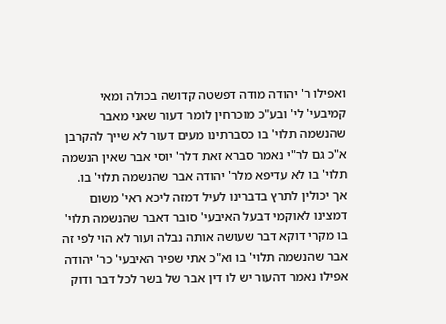ואפילו ר' יהודה מודה דפשטה קדושה בכולה ומאי קמיבעי' לי' ובע"כ מוכרחין לומר דעור שאני מאבר שהנשמה תלוי' בו כסברתינו מעים דעור לא שייך להקרבן א"כ גם לר"י נאמר סברא זאת דלר' יוסי אבר שאין הנשמה תלוי' בו לא עדיפא מלר' יהודה אבר שהנשמה תלוי' בו. אך יכולין לתרץ בדברינו לעיל דמזה ליכא ראי' משום דמצינו לאוקמי דבעל האיבעי' סובר דאבר שהנשמה תלוי' בו מקרי דוקא דבר שעושה אותה נבלה ועור לא הוי לפי זה אבר שהנשמה תלוי' בו וא"כ אתי שפיר האיבעי' כר' יהודה אפילו נאמר דהעור יש לו דין אבר של בשר לכל דבר ודוק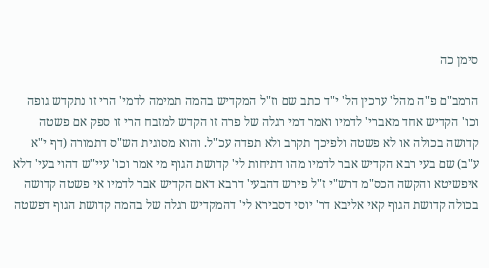סימן כה

הרמב"ם פ"ה מהל' ערכין הל' י"ד כתב שם וז"ל המקדיש בהמה תמימה לדמי' הרי זו נתקדש גופה וכו' הקדיש אחד מאברי' לדמיו ואמר דמי רגלה של פרה זו הקדש למזבח הרי זו ספק אם פשטה קדושה בכולה או לא פשטה ולפיכך תקרב ולא תפדה עכ"ל. והוא מסוגית הש"ס דתמורה (דף י"א ע"ב) שם בעי רבא הקדיש אבר לדמיו מהו דתיחות לי' קדושת הגוף מי אמר וכו' עיי"ש דהוי בעי' דלא איפשיטא והקשה הכס"מ דרש"י ז"ל פירש דהבעי' דרבא דאם הקדיש אבר לדמיו אי פשטה קדושה בכולה קדושת הגוף קאי אליבא דר' יוסי דסבירא לי' דהמקדיש רגלה של בהמה קדושת הגוף דפשטה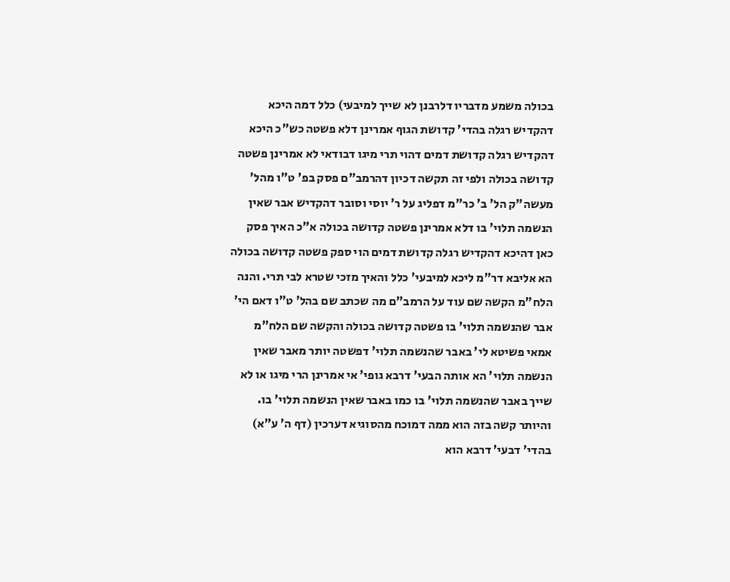בכולה משמע מדבריו דלרבנן לא שייך למיבעי) כלל דמה היכא דהקדיש רגלה בהדי' קדושת הגוף אמרינן דלא פשטה כש"כ היכא דהקדיש רגלה קדושת דמים דהוי תרי מיגו דבודאי לא אמרינן פשטה קדושה בכולה ולפי זה תקשה דכיון דהרמב"ם פסק בפ' ט"ו מהל' מעשה"ק הל' ב' כר"מ דפליג על ר' יוסי וסובר דהקדיש אבר שאין הנשמה תלוי' בו דלא אמרינן פשטה קדושה בכולה א"כ האיך פסק כאן דהיכא דהקדיש רגלה קדושת דמים הוי ספק פשטה קדושה בכולה הא אליבא דר"מ ליכא למיבעי' כלל והאיך מזכי שטרא לבי תרי. והנה הלח"מ הקשה שם עוד על הרמב"ם מה שכתב שם בהל' ט"ו דאם הי' אבר שהנשמה תלוי' בו פשטה קדושה בכולה והקשה שם הלח"מ אמאי פשיטא לי' באבר שהנשמה תלוי' דפשטה יותר מאבר שאין הנשמה תלוי' הא אותה הבעי' דרבא גופי' אי אמרינן הרי מיגו או לא שייך באבר שהנשמה תלוי' בו כמו באבר שאין הנשמה תלוי' בו. והיותר קשה בזה הוא ממה דמוכח מהסוגיא דערכין (דף ה' ע"א) בהדי' דבעי' דרבא הוא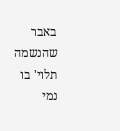באבר שהנשמה תלוי' בו נמי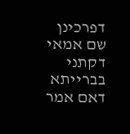דפרכינן שם אמאי דקתני בברייתא דאם אמר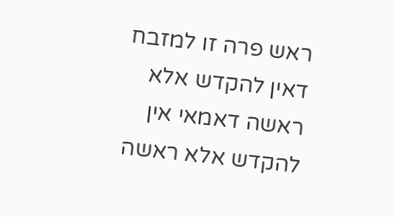ראש פרה זו למזבח דאין להקדש אלא ראשה דאמאי אין להקדש אלא ראשה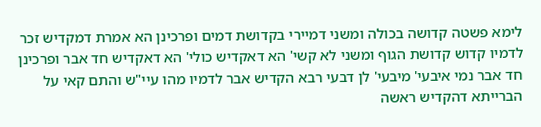לימא פשטה קדושה בכולה ומשני דמיירי בקדושת דמים ופרכינן הא אמרת דמקדיש זכר לדמיו קדוש קדושת הגוף ומשני לא קשי' הא דאקדיש כולי' הא דאקדיש חד אבר ופרכינן חד אבר נמי איבעי' מיבעי' לן דבעי רבא הקדיש אבר לדמיו מהו עיי"ש והתם קאי על הברייתא דהקדיש ראשה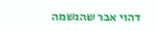דהוי אבר שהנשמה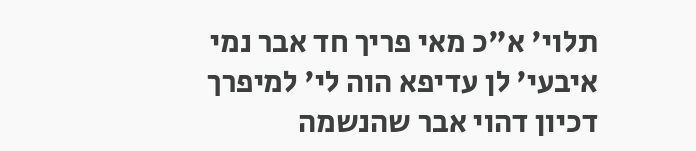תלוי' א"כ מאי פריך חד אבר נמי איבעי' לן עדיפא הוה לי' למיפרך דכיון דהוי אבר שהנשמה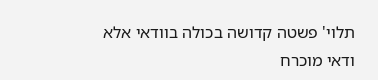תלוי' פשטה קדושה בכולה בוודאי אלא ודאי מוכרח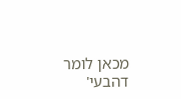מכאן לומר דהבעי'